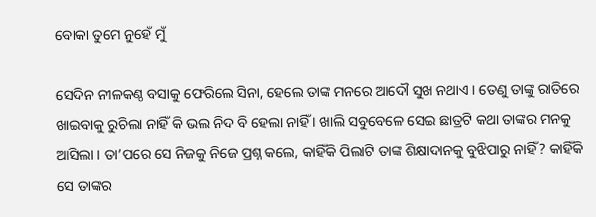ବୋକା ତୁମେ ନୁହେଁ ମୁଁ

ସେଦିନ ନୀଳକଣ୍ଠ ବସାକୁ ଫେରିଲେ ସିନା, ହେଲେ ତାଙ୍କ ମନରେ ଆଦୌ ସୁଖ ନଥାଏ । ତେଣୁ ତାଙ୍କୁ ରାତିରେ ଖାଇବାକୁ ରୁଚିଲା ନାହିଁ କି ଭଲ ନିଦ ବି ହେଲା ନାହିଁ । ଖାଲି ସବୁବେଳେ ସେଇ ଛାତ୍ରଟି କଥା ତାଙ୍କର ମନକୁ ଆସିଲା । ତା’ପରେ ସେ ନିଜକୁ ନିଜେ ପ୍ରଶ୍ନ କଲେ, କାହିଁକି ପିଲାଟି ତାଙ୍କ ଶିକ୍ଷାଦାନକୁ ବୁଝିପାରୁ ନାହିଁ? କାହିଁକି ସେ ତାଙ୍କର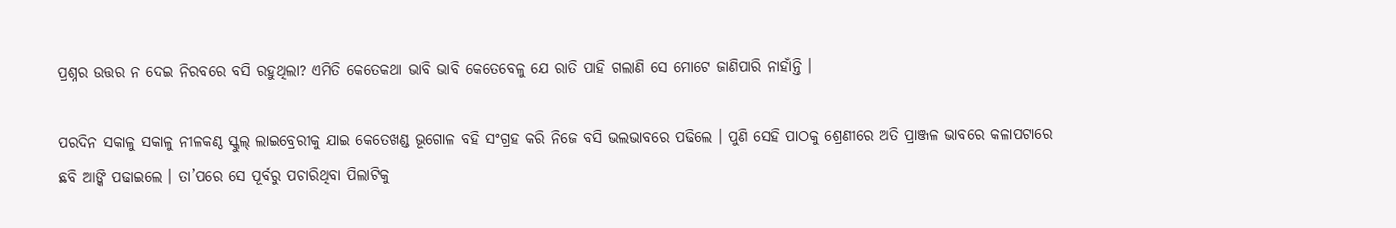ପ୍ରଶ୍ନର ଉତ୍ତର ନ ଦେଇ ନିରବରେ ବସି ରହୁଥିଲା? ଏମିତି କେତେକଥା ଭାବି ଭାବି କେତେବେଳୁ ଯେ ରାତି ପାହି ଗଲାଣି ସେ ମୋଟେ ଜାଣିପାରି ନାହାଁନ୍ତି ।

ପରଦିନ ସକାଳୁ ସକାଳୁ ନୀଳକଣ୍ଠ ସ୍କୁଲ୍ ଲାଇବ୍ରେରୀକୁ ଯାଇ କେତେଖଣ୍ଡ ଭୂଗୋଳ ବହି ସଂଗ୍ରହ କରି ନିଜେ ବସି ଭଲଭାବରେ ପଢିଲେ । ପୁଣି ସେହି ପାଠକୁ ଶ୍ରେଣୀରେ ଅତି ପ୍ରାଞ୍ଜଳ ଭାବରେ କଳାପଟାରେ ଛବି ଆଙ୍କି ପଢାଇଲେ । ତା’ପରେ ସେ ପୂର୍ବରୁ ପଚାରିଥିବା ପିଲାଟିକୁ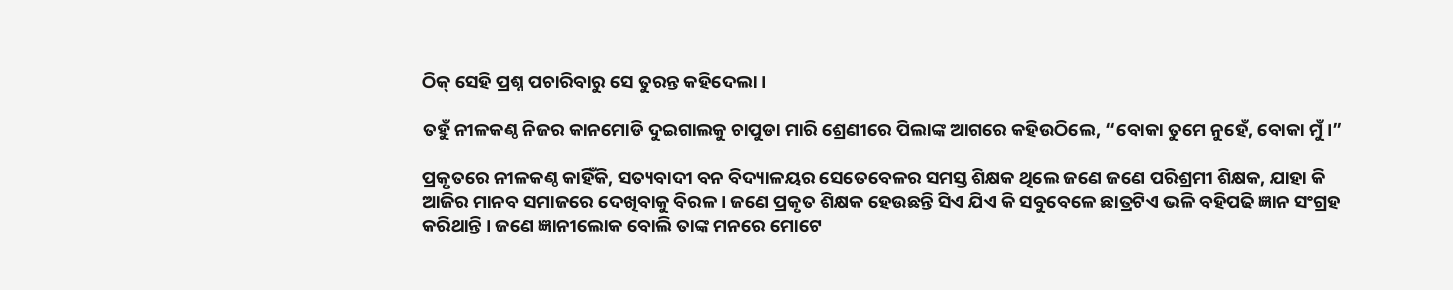ଠିକ୍ ସେହି ପ୍ରଶ୍ନ ପଚାରିବାରୁ ସେ ତୁରନ୍ତ କହିଦେଲା ।

ତହୁଁ ନୀଳକଣ୍ଠ ନିଜର କାନମୋଡି ଦୁଇଗାଲକୁ ଚାପୁଡା ମାରି ଶ୍ରେଣୀରେ ପିଲାଙ୍କ ଆଗରେ କହିଉଠିଲେ, “ବୋକା ତୁମେ ନୁହେଁ, ବୋକା ମୁଁ ।”

ପ୍ରକୃତରେ ନୀଳକଣ୍ଠ କାହିଁକି, ସତ୍ୟବାଦୀ ବନ ବିଦ୍ୟାଳୟର ସେତେବେଳର ସମସ୍ତ ଶିକ୍ଷକ ଥିଲେ ଜଣେ ଜଣେ ପରିଶ୍ରମୀ ଶିକ୍ଷକ, ଯାହା କି ଆଜିର ମାନବ ସମାଜରେ ଦେଖିବାକୁ ବିରଳ । ଜଣେ ପ୍ରକୃତ ଶିକ୍ଷକ ହେଉଛନ୍ତି ସିଏ ଯିଏ କି ସବୁବେଳେ ଛାତ୍ରଟିଏ ଭଳି ବହିପଢି ଜ୍ଞାନ ସଂଗ୍ରହ କରିଥାନ୍ତି । ଜଣେ ଜ୍ଞାନୀଲୋକ ବୋଲି ତାଙ୍କ ମନରେ ମୋଟେ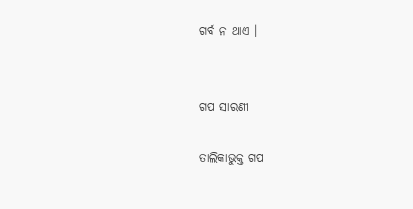ଗର୍ବ ନ ଥାଏ ।


ଗପ ସାରଣୀ

ତାଲିକାଭୁକ୍ତ ଗପ